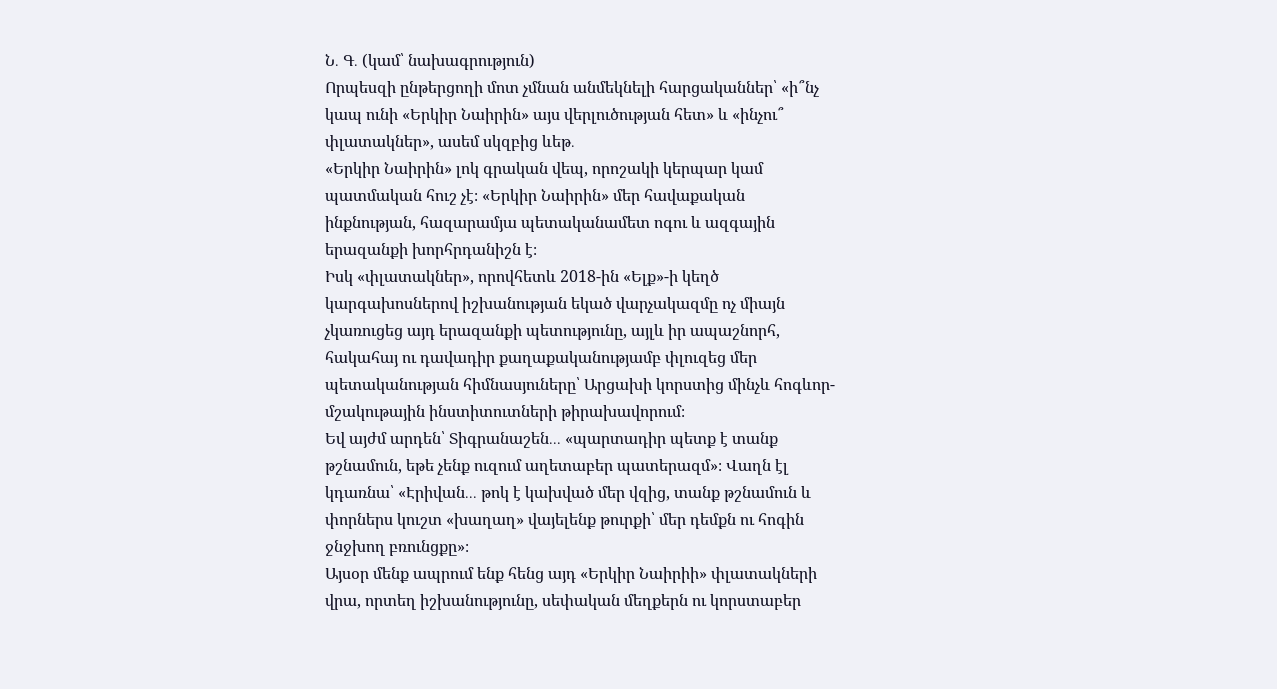Ն․ Գ․ (կամ՝ նախագրություն)
Որպեսզի ընթերցողի մոտ չմնան անմեկնելի հարցականներ՝ «ի՞նչ կապ ունի «Երկիր Նաիրին» այս վերլուծության հետ» և «ինչու՞ փլատակներ», ասեմ սկզբից ևեթ․
«Երկիր Նաիրին» լոկ գրական վեպ, որոշակի կերպար կամ պատմական հուշ չէ։ «Երկիր Նաիրին» մեր հավաքական ինքնության, հազարամյա պետականամետ ոգու և ազգային երազանքի խորհրդանիշն է։
Իսկ «փլատակներ», որովհետև 2018-ին «Ելք»-ի կեղծ կարգախոսներով իշխանության եկած վարչակազմը ոչ միայն չկառուցեց այդ երազանքի պետությունը, այլև իր ապաշնորհ, հակահայ ու դավադիր քաղաքականությամբ փլուզեց մեր պետականության հիմնասյուները՝ Արցախի կորստից մինչև հոգևոր-մշակութային ինստիտուտների թիրախավորում։
Եվ այժմ արդեն՝ Տիգրանաշեն․․․ «պարտադիր պետք է տանք թշնամուն, եթե չենք ուզում աղետաբեր պատերազմ»։ Վաղն էլ կդառնա՝ «Էրիվան․․․ թոկ է կախված մեր վզից, տանք թշնամուն և փորներս կուշտ «խաղաղ» վայելենք թուրքի՝ մեր դեմքն ու հոգին ջնջխող բռունցքը»։
Այսօր մենք ապրում ենք հենց այդ «Երկիր Նաիրիի» փլատակների վրա, որտեղ իշխանությունը, սեփական մեղքերն ու կորստաբեր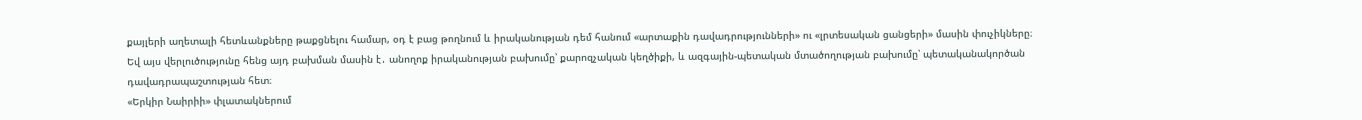քայլերի աղետալի հետևանքները թաքցնելու համար, օդ է բաց թողնում և իրականության դեմ հանում «արտաքին դավադրությունների» ու «լրտեսական ցանցերի» մասին փուչիկները։
Եվ այս վերլուծությունը հենց այդ բախման մասին է․ անողոք իրականության բախումը՝ քարոզչական կեղծիքի, և ազգային-պետական մտածողության բախումը՝ պետականակործան դավադրապաշտության հետ։
«Երկիր Նաիրիի» փլատակներում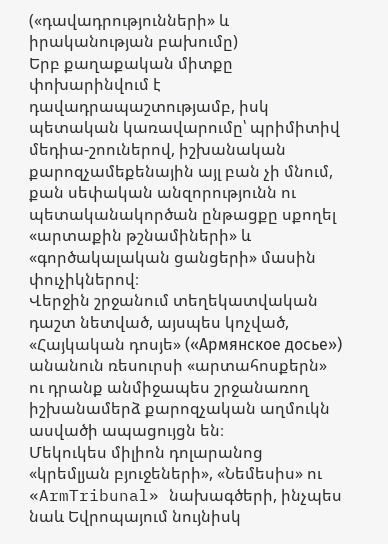(«դավադրությունների» և իրականության բախումը)
Երբ քաղաքական միտքը փոխարինվում է դավադրապաշտությամբ, իսկ պետական կառավարումը՝ պրիմիտիվ մեդիա-շոուներով, իշխանական քարոզչամեքենային այլ բան չի մնում, քան սեփական անզորությունն ու պետականակործան ընթացքը սքողել «արտաքին թշնամիների» և «գործակալական ցանցերի» մասին փուչիկներով։
Վերջին շրջանում տեղեկատվական դաշտ նետված, այսպես կոչված, «Հայկական դոսյե» («Армянское досье») անանուն ռեսուրսի «արտահոսքերն» ու դրանք անմիջապես շրջանառող իշխանամերձ քարոզչական աղմուկն ասվածի ապացույցն են։
Մեկուկես միլիոն դոլարանոց «կրեմլյան բյուջեների», «Նեմեսիս» ու «ArmTribunal» նախագծերի, ինչպես նաև Եվրոպայում նույնիսկ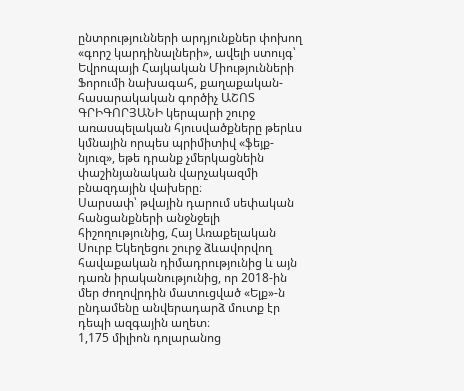ընտրությունների արդյունքներ փոխող «գորշ կարդինալների», ավելի ստույգ՝ Եվրոպայի Հայկական Միությունների Ֆորումի նախագահ, քաղաքական-հասարակական գործիչ ԱՇՈՏ ԳՐԻԳՈՐՅԱՆԻ կերպարի շուրջ առասպելական հյուսվածքները թերևս կմնային որպես պրիմիտիվ «ֆեյք-նյուզ», եթե դրանք չմերկացնեին փաշինյանական վարչակազմի բնազդային վախերը։
Սարսափ՝ թվային դարում սեփական հանցանքների անջնջելի հիշողությունից, Հայ Առաքելական Սուրբ Եկեղեցու շուրջ ձևավորվող հավաքական դիմադրությունից և այն դառն իրականությունից, որ 2018-ին մեր ժողովրդին մատուցված «Ելք»-ն ընդամենը անվերադարձ մուտք էր դեպի ազգային աղետ։
1,175 միլիոն դոլարանոց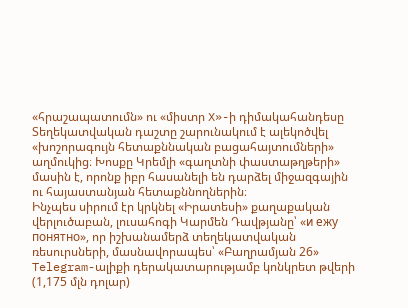«հրաշապատումն» ու «միստր X»-ի դիմակահանդեսը
Տեղեկատվական դաշտը շարունակում է ալեկոծվել «խոշորագույն հետաքննական բացահայտումների» աղմուկից։ Խոսքը Կրեմլի «գաղտնի փաստաթղթերի» մասին է, որոնք իբր հասանելի են դարձել միջազգային ու հայաստանյան հետաքննողներին։
Ինչպես սիրում էր կրկնել «Իրատեսի» քաղաքական վերլուծաբան, լուսահոգի Կարմեն Դավթյանը՝ «и ежу понятно», որ իշխանամերձ տեղեկատվական ռեսուրսների, մասնավորապես՝ «Բաղրամյան 26» Telegram-ալիքի դերակատարությամբ կոնկրետ թվերի (1,175 մլն դոլար)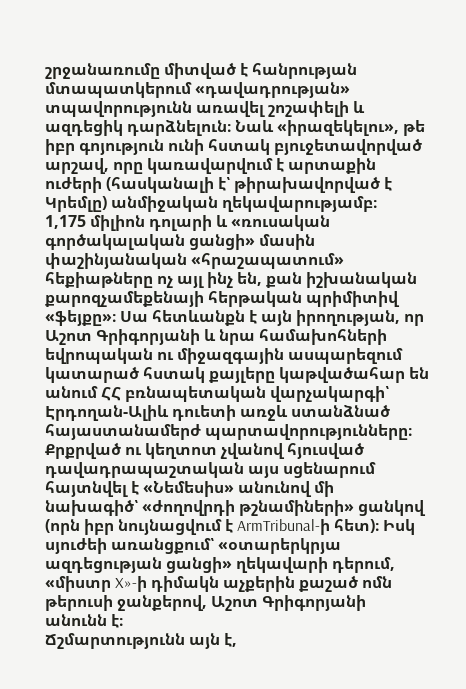շրջանառումը միտված է հանրության մտապատկերում «դավադրության» տպավորությունն առավել շոշափելի և ազդեցիկ դարձնելուն։ Նաև «իրազեկելու», թե իբր գոյություն ունի հստակ բյուջետավորված արշավ, որը կառավարվում է արտաքին ուժերի (հասկանալի է՝ թիրախավորված է Կրեմլը) անմիջական ղեկավարությամբ։
1,175 միլիոն դոլարի և «ռուսական գործակալական ցանցի» մասին փաշինյանական «հրաշապատում» հեքիաթները ոչ այլ ինչ են, քան իշխանական քարոզչամեքենայի հերթական պրիմիտիվ «ֆեյքը»։ Սա հետևանքն է այն իրողության, որ Աշոտ Գրիգորյանի և նրա համախոհների եվրոպական ու միջազգային ասպարեզում կատարած հստակ քայլերը կաթվածահար են անում ՀՀ բռնապետական վարչակարգի՝ Էրդողան-Ալիև դուետի առջև ստանձնած հայաստանամերժ պարտավորությունները։
Քրքրված ու կեղտոտ չվանով հյուսված դավադրապաշտական այս սցենարում հայտնվել է «Նեմեսիս» անունով մի նախագիծ՝ «ժողովրդի թշնամիների» ցանկով (որն իբր նույնացվում է ArmTribunal-ի հետ)։ Իսկ սյուժեի առանցքում՝ «օտարերկրյա ազդեցության ցանցի» ղեկավարի դերում, «միստր X»-ի դիմակն աչքերին քաշած ոմն թերուսի ջանքերով, Աշոտ Գրիգորյանի անունն է։
Ճշմարտությունն այն է,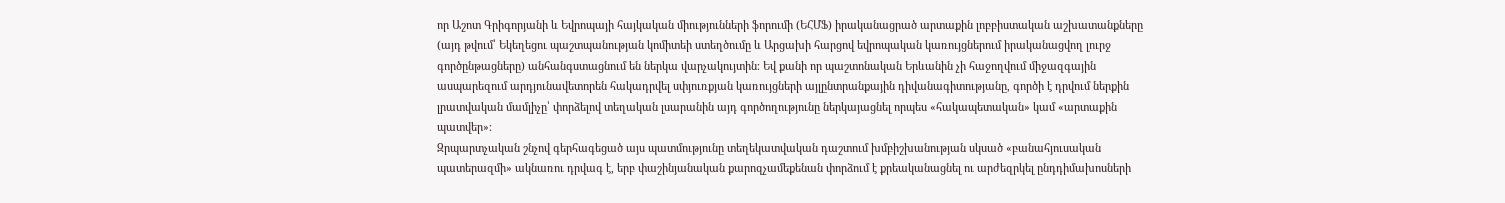որ Աշոտ Գրիգորյանի և Եվրոպայի հայկական միությունների ֆորումի (ԵՀՄՖ) իրականացրած արտաքին լոբբիստական աշխատանքները (այդ թվում՝ Եկեղեցու պաշտպանության կոմիտեի ստեղծումը և Արցախի հարցով եվրոպական կառույցներում իրականացվող լուրջ գործընթացները) անհանգստացնում են ներկա վարչակույտին։ Եվ քանի որ պաշտոնական Երևանին չի հաջողվում միջազգային ասպարեզում արդյունավետորեն հակադրվել սփյուռքյան կառույցների այլընտրանքային դիվանագիտությանը, գործի է դրվում ներքին լրատվական մամլիչը՝ փորձելով տեղական լսարանին այդ գործողությունը ներկայացնել որպես «հակապետական» կամ «արտաքին պատվեր»։
Զրպարտչական շնչով գերհագեցած այս պատմությունը տեղեկատվական դաշտում խմբիշխանության սկսած «բանահյուսական պատերազմի» ակնառու դրվագ է, երբ փաշինյանական քարոզչամեքենան փորձում է քրեականացնել ու արժեզրկել ընդդիմախոսների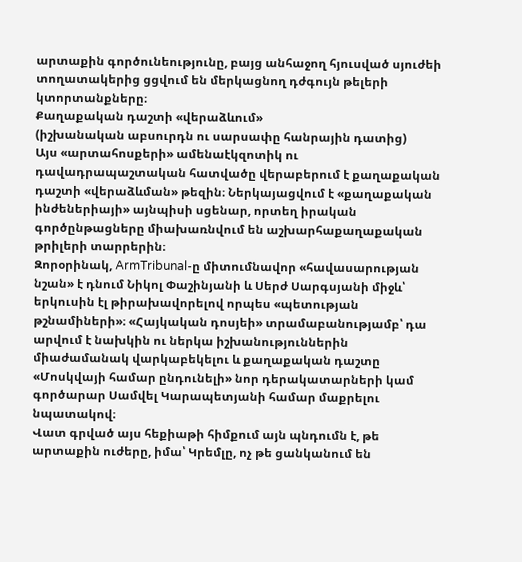արտաքին գործունեությունը, բայց անհաջող հյուսված սյուժեի տողատակերից ցցվում են մերկացնող դժգույն թելերի կտորտանքները։
Քաղաքական դաշտի «վերաձևում»
(իշխանական աբսուրդն ու սարսափը հանրային դատից)
Այս «արտահոսքերի» ամենաէկզոտիկ ու դավադրապաշտական հատվածը վերաբերում է քաղաքական դաշտի «վերաձևման» թեզին։ Ներկայացվում է «քաղաքական ինժեներիայի» այնպիսի սցենար, որտեղ իրական գործընթացները միախառնվում են աշխարհաքաղաքական թրիլերի տարրերին։
Զորօրինակ, ArmTribunal-ը միտումնավոր «հավասարության նշան» է դնում Նիկոլ Փաշինյանի և Սերժ Սարգսյանի միջև՝ երկուսին էլ թիրախավորելով որպես «պետության թշնամիների»։ «Հայկական դոսյեի» տրամաբանությամբ՝ դա արվում է նախկին ու ներկա իշխանություններին միաժամանակ վարկաբեկելու և քաղաքական դաշտը «Մոսկվայի համար ընդունելի» նոր դերակատարների կամ գործարար Սամվել Կարապետյանի համար մաքրելու նպատակով։
Վատ գրված այս հեքիաթի հիմքում այն պնդումն է, թե արտաքին ուժերը, իմա՝ Կրեմլը, ոչ թե ցանկանում են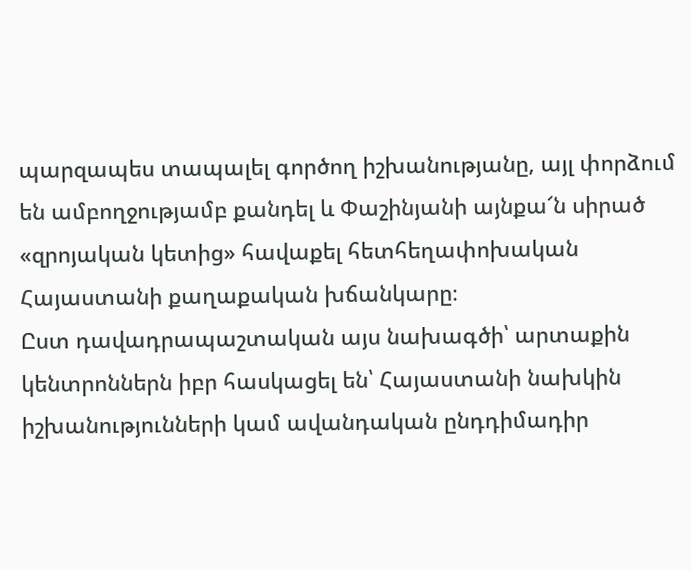պարզապես տապալել գործող իշխանությանը, այլ փորձում են ամբողջությամբ քանդել և Փաշինյանի այնքա՜ն սիրած «զրոյական կետից» հավաքել հետհեղափոխական Հայաստանի քաղաքական խճանկարը։
Ըստ դավադրապաշտական այս նախագծի՝ արտաքին կենտրոններն իբր հասկացել են՝ Հայաստանի նախկին իշխանությունների կամ ավանդական ընդդիմադիր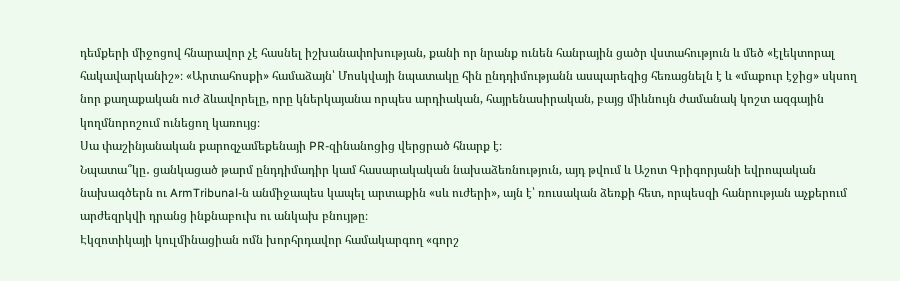դեմքերի միջոցով հնարավոր չէ հասնել իշխանափոխության, քանի որ նրանք ունեն հանրային ցածր վստահություն և մեծ «էլեկտորալ հակավարկանիշ»։ «Արտահոսքի» համաձայն՝ Մոսկվայի նպատակը հին ընդդիմությանն ասպարեզից հեռացնելն է և «մաքուր էջից» սկսող նոր քաղաքական ուժ ձևավորելը, որը կներկայանա որպես արդիական, հայրենասիրական, բայց միևնույն ժամանակ կոշտ ազգային կողմնորոշում ունեցող կառույց։
Սա փաշինյանական քարոզչամեքենայի PR-զինանոցից վերցրած հնարք է։
Նպատա՞կը․ ցանկացած թարմ ընդդիմադիր կամ հասարակական նախաձեռնություն, այդ թվում և Աշոտ Գրիգորյանի եվրոպական նախագծերն ու ArmTribunal-ն անմիջապես կապել արտաքին «սև ուժերի», այն է՝ ռուսական ձեռքի հետ, որպեսզի հանրության աչքերում արժեզրկվի դրանց ինքնաբուխ ու անկախ բնույթը։
Էկզոտիկայի կուլմինացիան ոմն խորհրդավոր համակարգող «գորշ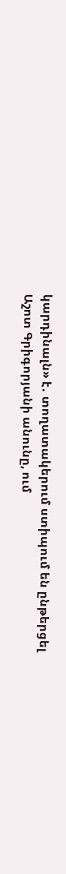կարդինալն» է․ տողատակերում ստիպում են ընթերցել Աշոտ Գրիգորյանի անունը, ում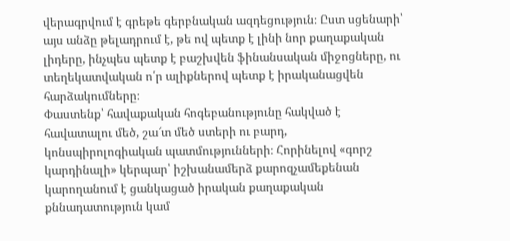վերագրվում է գրեթե գերբնական ազդեցություն։ Ըստ սցենարի՝ այս անձը թելադրում է, թե ով պետք է լինի նոր քաղաքական լիդերը, ինչպես պետք է բաշխվեն ֆինանսական միջոցները, ու տեղեկատվական ո՛ր ալիքներով պետք է իրականացվեն հարձակումները։
Փաստենք՝ հավաքական հոգեբանությունը հակված է հավատալու մեծ, շա՜տ մեծ ստերի ու բարդ, կոնսպիրոլոգիական պատմությունների։ Հորինելով «գորշ կարդինալի» կերպար՝ իշխանամերձ քարոզչամեքենան կարողանում է ցանկացած իրական քաղաքական քննադատություն կամ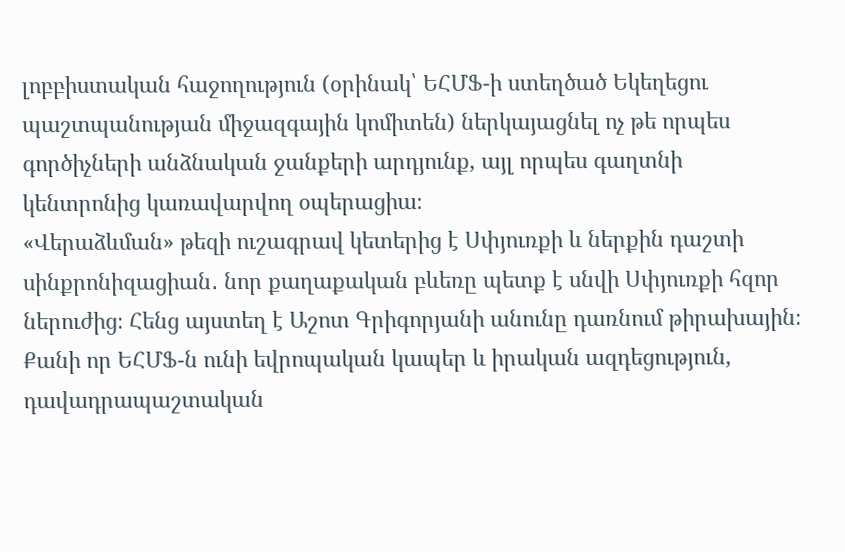լոբբիստական հաջողություն (օրինակ՝ ԵՀՄՖ-ի ստեղծած Եկեղեցու պաշտպանության միջազգային կոմիտեն) ներկայացնել ոչ թե որպես գործիչների անձնական ջանքերի արդյունք, այլ որպես գաղտնի կենտրոնից կառավարվող օպերացիա։
«Վերաձևման» թեզի ուշագրավ կետերից է Սփյուռքի և ներքին դաշտի սինքրոնիզացիան․ նոր քաղաքական բևեռը պետք է սնվի Սփյուռքի հզոր ներուժից։ Հենց այստեղ է Աշոտ Գրիգորյանի անունը դառնում թիրախային։ Քանի որ ԵՀՄՖ-ն ունի եվրոպական կապեր և իրական ազդեցություն, դավադրապաշտական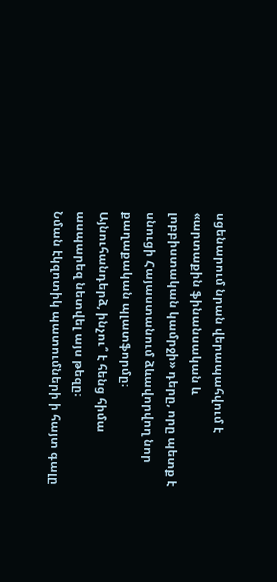սցենարում նրան վերապահվում է «արտաքին ֆինանսական և լոբբիստական կամրջի» դերը, որը պետք է սնուցի Հայաստանում ձևավորվող նոր քաղաքական պլատֆորմը։
Այնուհանդերձ, ինչու՞ է հենց հիմա ասպարեզ նետվել այս թեզը։
Նման էկզոտիկ պատումների ի հայտ գալը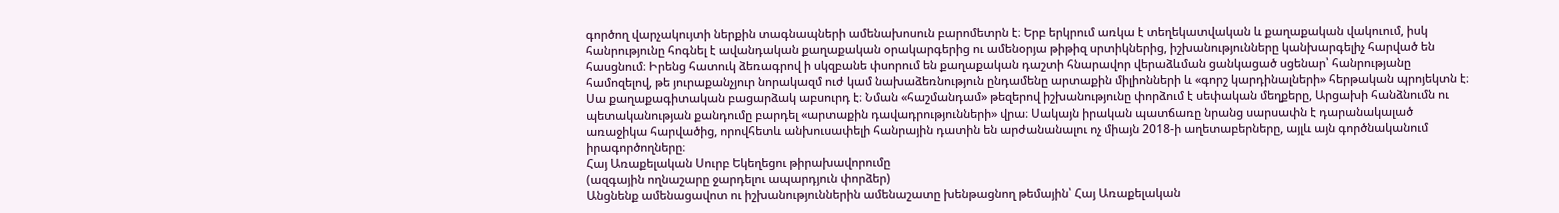գործող վարչակույտի ներքին տագնապների ամենախոսուն բարոմետրն է։ Երբ երկրում առկա է տեղեկատվական և քաղաքական վակուում, իսկ հանրությունը հոգնել է ավանդական քաղաքական օրակարգերից ու ամենօրյա թիթիզ սրտիկներից, իշխանությունները կանխարգելիչ հարված են հասցնում։ Իրենց հատուկ ձեռագրով ի սկզբանե փսորում են քաղաքական դաշտի հնարավոր վերաձևման ցանկացած սցենար՝ հանրությանը համոզելով, թե յուրաքանչյուր նորակազմ ուժ կամ նախաձեռնություն ընդամենը արտաքին միլիոնների և «գորշ կարդինալների» հերթական պրոյեկտն է։
Սա քաղաքագիտական բացարձակ աբսուրդ է։ Նման «հաշմանդամ» թեզերով իշխանությունը փորձում է սեփական մեղքերը, Արցախի հանձնումն ու պետականության քանդումը բարդել «արտաքին դավադրությունների» վրա։ Սակայն իրական պատճառը նրանց սարսափն է դարանակալած առաջիկա հարվածից, որովհետև անխուսափելի հանրային դատին են արժանանալու ոչ միայն 2018-ի աղետաբերները, այլև այն գործնականում իրագործողները։
Հայ Առաքելական Սուրբ Եկեղեցու թիրախավորումը
(ազգային ողնաշարը ջարդելու ապարդյուն փորձեր)
Անցնենք ամենացավոտ ու իշխանություններին ամենաշատը խենթացնող թեմային՝ Հայ Առաքելական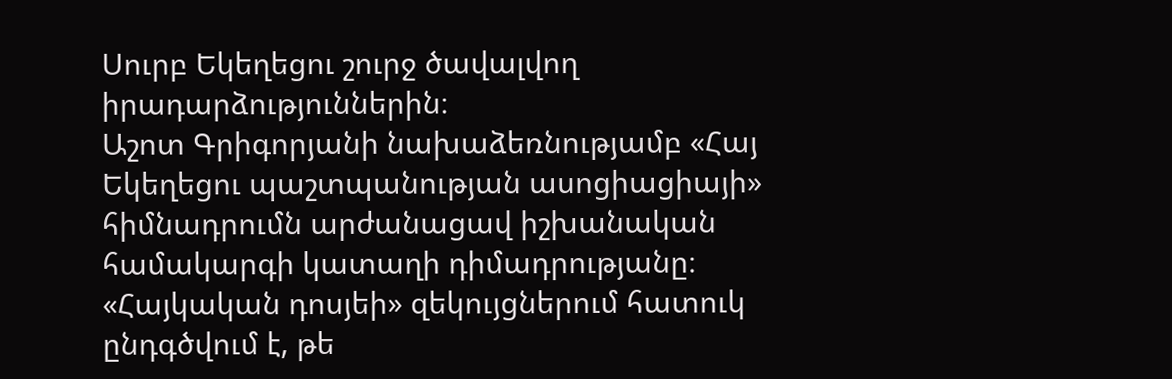Սուրբ Եկեղեցու շուրջ ծավալվող իրադարձություններին։
Աշոտ Գրիգորյանի նախաձեռնությամբ «Հայ Եկեղեցու պաշտպանության ասոցիացիայի» հիմնադրումն արժանացավ իշխանական համակարգի կատաղի դիմադրությանը։ «Հայկական դոսյեի» զեկույցներում հատուկ ընդգծվում է, թե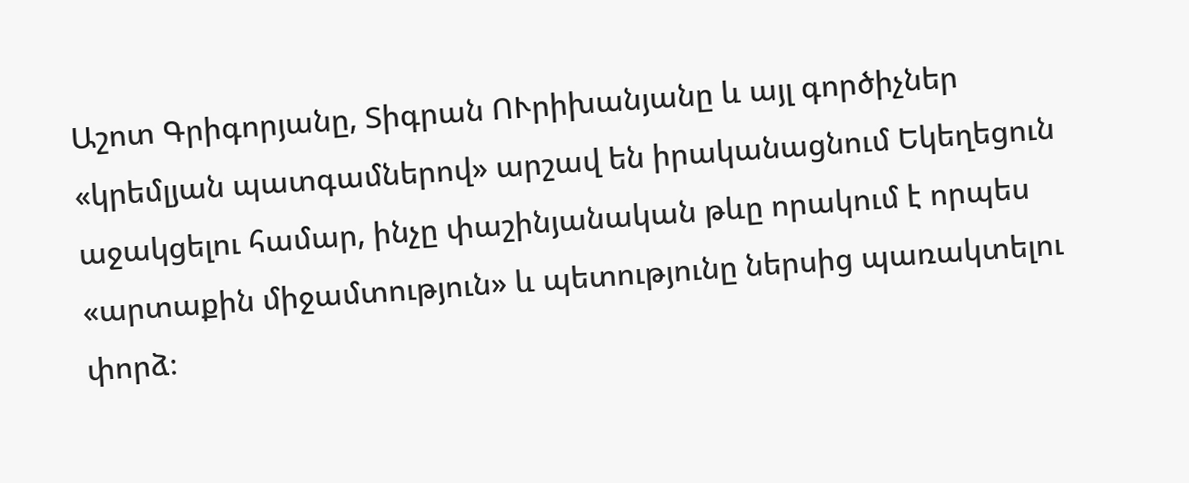Աշոտ Գրիգորյանը, Տիգրան ՈՒրիխանյանը և այլ գործիչներ «կրեմլյան պատգամներով» արշավ են իրականացնում Եկեղեցուն աջակցելու համար, ինչը փաշինյանական թևը որակում է որպես «արտաքին միջամտություն» և պետությունը ներսից պառակտելու փորձ։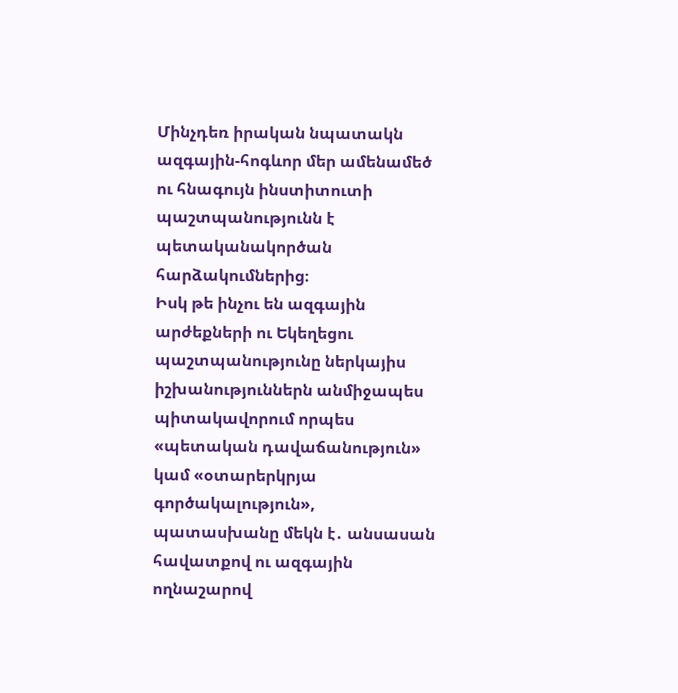Մինչդեռ իրական նպատակն ազգային-հոգևոր մեր ամենամեծ ու հնագույն ինստիտուտի պաշտպանությունն է պետականակործան հարձակումներից։
Իսկ թե ինչու են ազգային արժեքների ու Եկեղեցու պաշտպանությունը ներկայիս իշխանություններն անմիջապես պիտակավորում որպես «պետական դավաճանություն» կամ «օտարերկրյա գործակալություն», պատասխանը մեկն է․ անսասան հավատքով ու ազգային ողնաշարով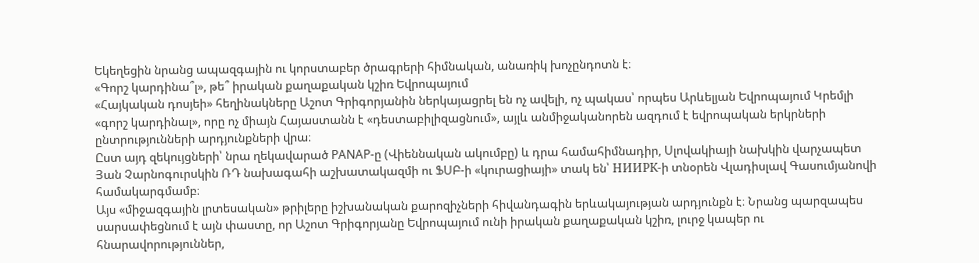Եկեղեցին նրանց ապազգային ու կորստաբեր ծրագրերի հիմնական, անառիկ խոչընդոտն է։
«Գորշ կարդինա՞լ», թե՞ իրական քաղաքական կշիռ Եվրոպայում
«Հայկական դոսյեի» հեղինակները Աշոտ Գրիգորյանին ներկայացրել են ոչ ավելի, ոչ պակաս՝ որպես Արևելյան Եվրոպայում Կրեմլի «գորշ կարդինալ», որը ոչ միայն Հայաստանն է «դեստաբիլիզացնում», այլև անմիջականորեն ազդում է եվրոպական երկրների ընտրությունների արդյունքների վրա։
Ըստ այդ զեկույցների՝ նրա ղեկավարած PANAP-ը (Վիեննական ակումբը) և դրա համահիմնադիր, Սլովակիայի նախկին վարչապետ Յան Չարնոգուրսկին ՌԴ նախագահի աշխատակազմի ու ՖՍԲ-ի «կուրացիայի» տակ են՝ НИИРК-ի տնօրեն Վլադիսլավ Գասումյանովի համակարգմամբ։
Այս «միջազգային լրտեսական» թրիլերը իշխանական քարոզիչների հիվանդագին երևակայության արդյունքն է։ Նրանց պարզապես սարսափեցնում է այն փաստը, որ Աշոտ Գրիգորյանը Եվրոպայում ունի իրական քաղաքական կշիռ, լուրջ կապեր ու հնարավորություններ,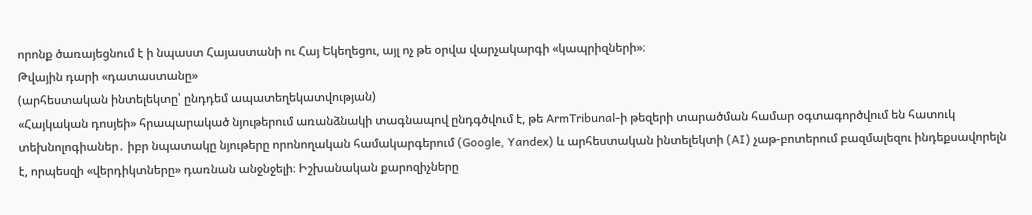որոնք ծառայեցնում է ի նպաստ Հայաստանի ու Հայ Եկեղեցու, այլ ոչ թե օրվա վարչակարգի «կապրիզների»։
Թվային դարի «դատաստանը»
(արհեստական ինտելեկտը՝ ընդդեմ ապատեղեկատվության)
«Հայկական դոսյեի» հրապարակած նյութերում առանձնակի տագնապով ընդգծվում է, թե ArmTribunal-ի թեզերի տարածման համար օգտագործվում են հատուկ տեխնոլոգիաներ․ իբր նպատակը նյութերը որոնողական համակարգերում (Google, Yandex) և արհեստական ինտելեկտի (AI) չաթ-բոտերում բազմալեզու ինդեքսավորելն է, որպեսզի «վերդիկտները» դառնան անջնջելի։ Իշխանական քարոզիչները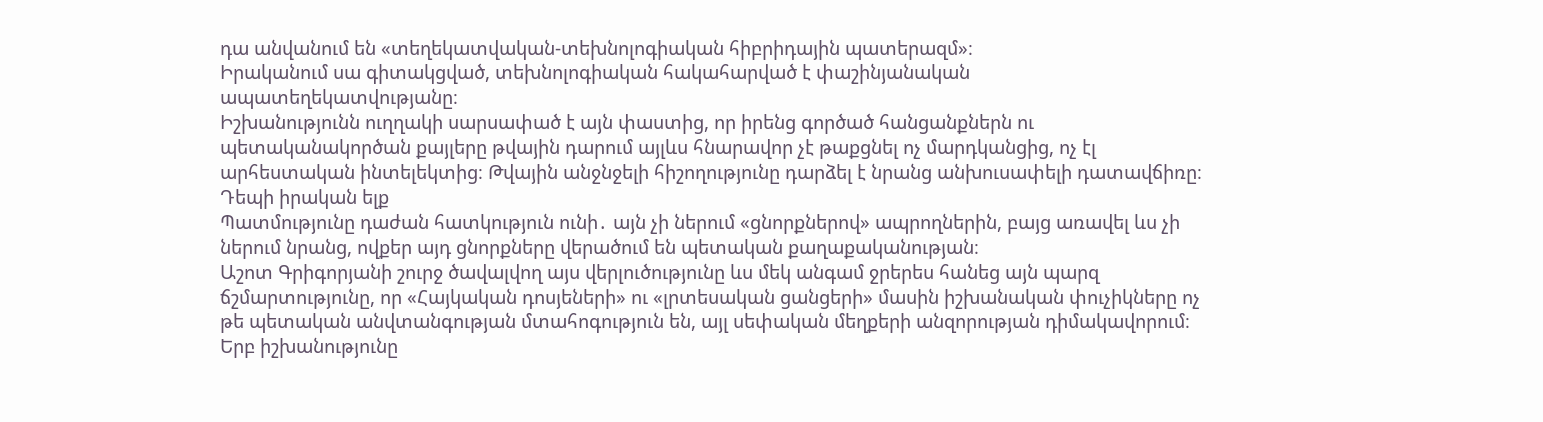դա անվանում են «տեղեկատվական-տեխնոլոգիական հիբրիդային պատերազմ»։
Իրականում սա գիտակցված, տեխնոլոգիական հակահարված է փաշինյանական ապատեղեկատվությանը։
Իշխանությունն ուղղակի սարսափած է այն փաստից, որ իրենց գործած հանցանքներն ու պետականակործան քայլերը թվային դարում այլևս հնարավոր չէ թաքցնել ոչ մարդկանցից, ոչ էլ արհեստական ինտելեկտից։ Թվային անջնջելի հիշողությունը դարձել է նրանց անխուսափելի դատավճիռը։
Դեպի իրական ելք
Պատմությունը դաժան հատկություն ունի․ այն չի ներում «ցնորքներով» ապրողներին, բայց առավել ևս չի ներում նրանց, ովքեր այդ ցնորքները վերածում են պետական քաղաքականության։
Աշոտ Գրիգորյանի շուրջ ծավալվող այս վերլուծությունը ևս մեկ անգամ ջրերես հանեց այն պարզ ճշմարտությունը, որ «Հայկական դոսյեների» ու «լրտեսական ցանցերի» մասին իշխանական փուչիկները ոչ թե պետական անվտանգության մտահոգություն են, այլ սեփական մեղքերի անզորության դիմակավորում։ Երբ իշխանությունը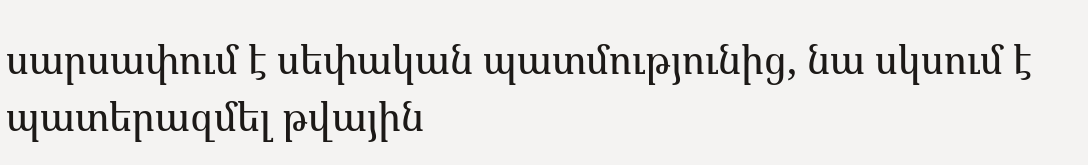սարսափում է սեփական պատմությունից, նա սկսում է պատերազմել թվային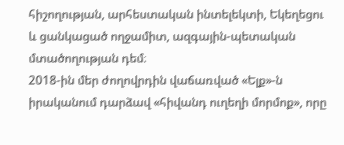հիշողության, արհեստական ինտելեկտի, Եկեղեցու և ցանկացած ողջամիտ, ազգային-պետական մտածողության դեմ։
2018-ին մեր ժողովրդին վաճառված «Ելք»-ն իրականում դարձավ «հիվանդ ուղեղի մորմոք», որը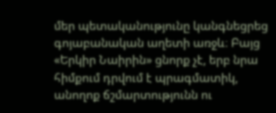մեր պետականությունը կանգնեցրեց գոյաբանական աղետի առջև։ Բայց «Երկիր Նաիրին» ցնորք չէ, երբ նրա հիմքում դրվում է պրագմատիկ, անողոք ճշմարտությունն ու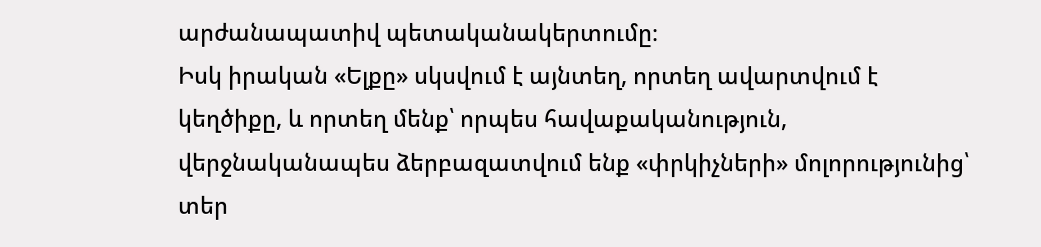արժանապատիվ պետականակերտումը։
Իսկ իրական «Ելքը» սկսվում է այնտեղ, որտեղ ավարտվում է կեղծիքը, և որտեղ մենք՝ որպես հավաքականություն, վերջնականապես ձերբազատվում ենք «փրկիչների» մոլորությունից՝ տեր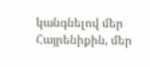կանգնելով մեր Հայրենիքին, մեր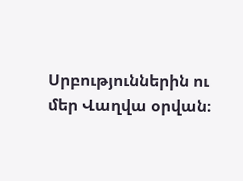Սրբություններին ու մեր Վաղվա օրվան։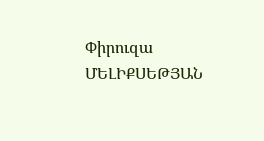Փիրուզա ՄԵԼԻՔՍԵԹՅԱՆ